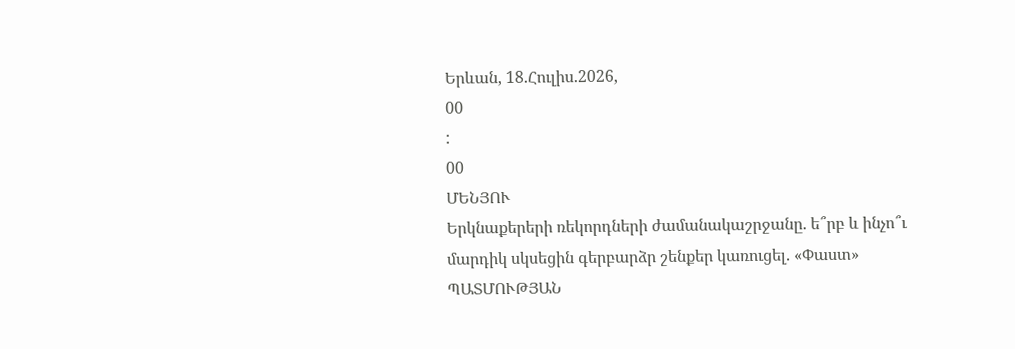Երևան, 18.Հուլիս.2026,
00
:
00
ՄԵՆՅՈՒ
Երկնաքերերի ռեկորդների ժամանակաշրջանը. ե՞րբ և ինչո՞ւ մարդիկ սկսեցին գերբարձր շենքեր կառուցել. «Փաստ» ՊԱՏՄՈՒԹՅԱՆ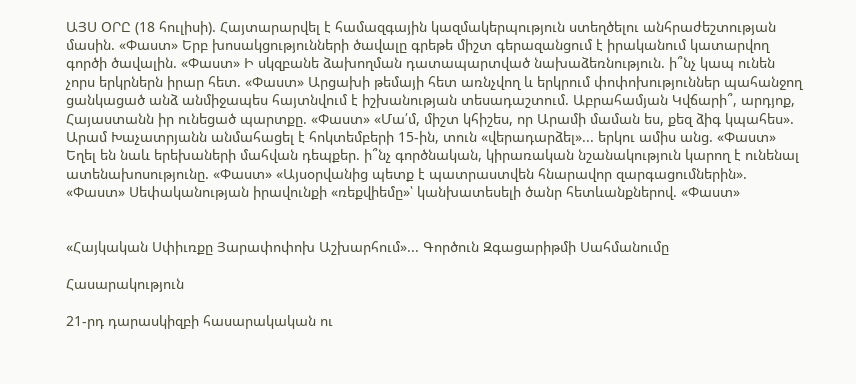ԱՅՍ ՕՐԸ (18 հուլիսի). Հայտարարվել է համազգային կազմակերպություն ստեղծելու անհրաժեշտության մասին. «Փաստ» Երբ խոսակցությունների ծավալը գրեթե միշտ գերազանցում է իրականում կատարվող գործի ծավալին. «Փաստ» Ի սկզբանե ձախողման դատապարտված նախաձեռնություն. ի՞նչ կապ ունեն չորս երկրներն իրար հետ. «Փաստ» Արցախի թեմայի հետ առնչվող և երկրում փոփոխություններ պահանջող ցանկացած անձ անմիջապես հայտնվում է իշխանության տեսադաշտում. Աբրահամյան Կվճարի՞, արդյոք, Հայաստանն իր ունեցած պարտքը. «Փաստ» «Մա՛մ, միշտ կհիշես, որ Արամի մաման ես, քեզ ձիգ կպահես». Արամ Խաչատրյանն անմահացել է հոկտեմբերի 15-ին, տուն «վերադարձել»... երկու ամիս անց. «Փաստ» Եղել են նաև երեխաների մահվան դեպքեր. ի՞նչ գործնական, կիրառական նշանակություն կարող է ունենալ ատենախոսությունը. «Փաստ» «Այսօրվանից պետք է պատրաստվեն հնարավոր զարգացումներին». «Փաստ» Սեփականության իրավունքի «ռեքվիեմը»՝ կանխատեսելի ծանր հետևանքներով. «Փաստ»


«Հայկական Սփիւռքը Յարափոփոխ Աշխարհում»... Գործուն Զգացարիթմի Սահմանումը

Հասարակություն

21-րդ դարասկիզբի հասարակական ու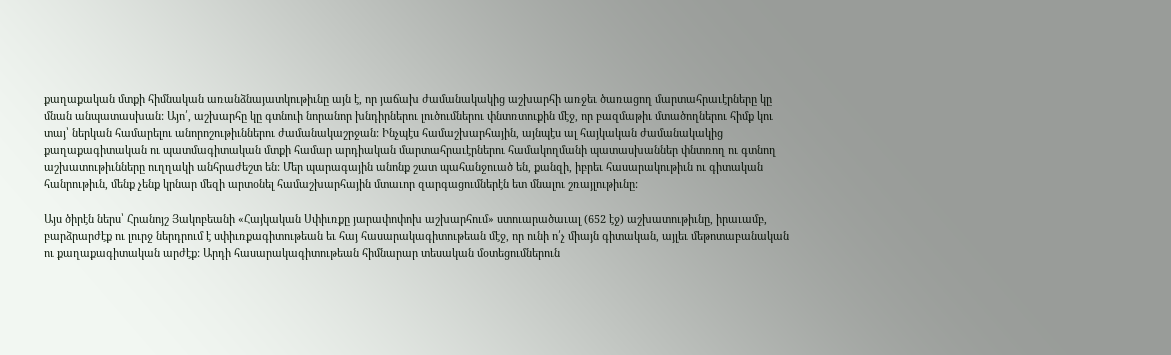քաղաքական մտքի հիմնական առանձնայատկութիւնը այն է, որ յաճախ ժամանակակից աշխարհի առջեւ ծառացող մարտահրաւէրները կը մնան անպատասխան: Այո՛, աշխարհը կը գտնուի նորանոր խնդիրներու լուծումներու փնտռտուքին մէջ, որ բազմաթիւ մտածողներու հիմք կու տայ՝ ներկան համարելու անորոշութիւններու ժամանակաշրջան: Ինչպէս համաշխարհային, այնպէս ալ հայկական ժամանակակից քաղաքագիտական ու պատմագիտական մտքի համար արդիական մարտահրաւէրներու համակողմանի պատասխաններ փնտռող ու գտնող աշխատութիւնները ուղղակի անհրաժեշտ են: Մեր պարագային անոնք շատ պահանջուած են, քանզի, իբրեւ հասարակութիւն ու գիտական հանրութիւն, մենք չենք կրնար մեզի արտօնել համաշխարհային մտաւոր զարգացումներէն ետ մնալու շռայլութիւնը:

Այս ծիրէն ներս՝ Հրանոյշ Յակոբեանի «Հայկական Սփիւռքը յարափոփոխ աշխարհում» ստուարածաւալ (652 էջ) աշխատութիւնը, իրաւամբ, բարձրարժէք ու լուրջ ներդրում է սփիւռքագիտութեան եւ հայ հասարակագիտութեան մէջ, որ ունի ո՛չ միայն գիտական, այլեւ մեթոտաբանական ու քաղաքագիտական արժէք: Արդի հասարակագիտութեան հիմնարար տեսական մօտեցումներուն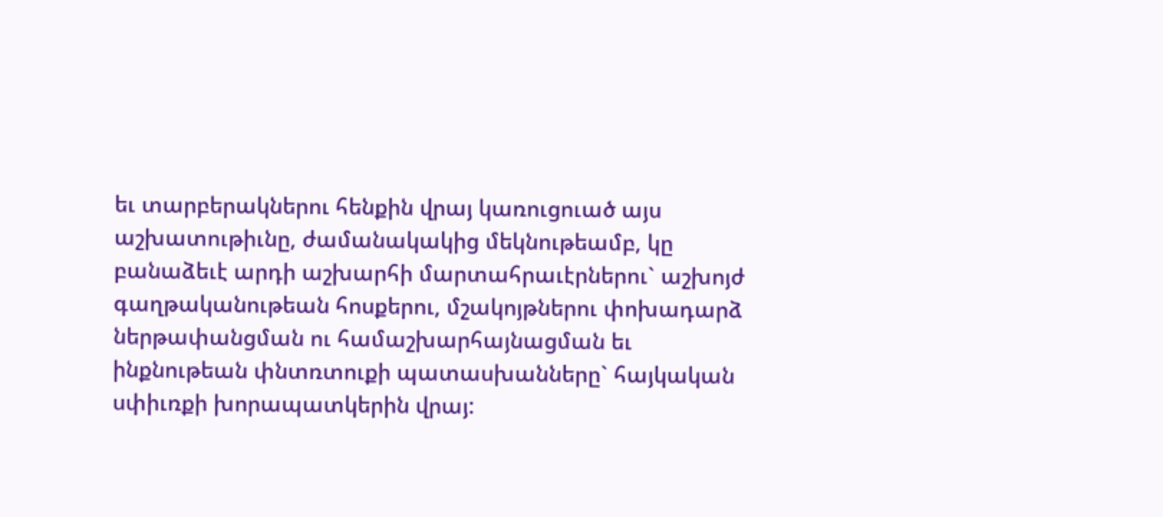եւ տարբերակներու հենքին վրայ կառուցուած այս աշխատութիւնը, ժամանակակից մեկնութեամբ, կը բանաձեւէ արդի աշխարհի մարտահրաւէրներու` աշխոյժ գաղթականութեան հոսքերու, մշակոյթներու փոխադարձ ներթափանցման ու համաշխարհայնացման եւ ինքնութեան փնտռտուքի պատասխանները` հայկական սփիւռքի խորապատկերին վրայ: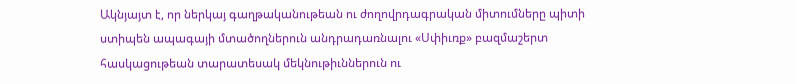Ակնյայտ է, որ ներկայ գաղթականութեան ու ժողովրդագրական միտումները պիտի ստիպեն ապագայի մտածողներուն անդրադառնալու «Սփիւռք» բազմաշերտ հասկացութեան տարատեսակ մեկնութիւններուն ու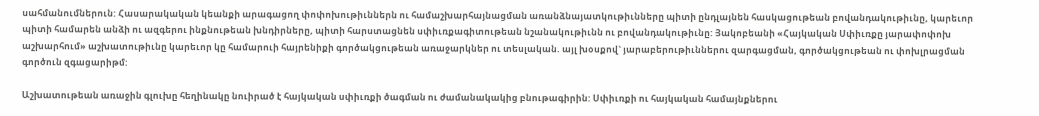սահմանումներուն: Հասարակական կեանքի արագացող փոփոխութիւններն ու համաշխարհայնացման առանձնայատկութիւնները պիտի ընդլայնեն հասկացութեան բովանդակութիւնը, կարեւոր պիտի համարեն անձի ու ազգերու ինքնութեան խնդիրները, պիտի հարստացնեն սփիւռքագիտութեան նշանակութիւնն ու բովանդակութիւնը: Յակոբեանի «Հայկական Սփիւռքը յարափոփոխ աշխարհում» աշխատութիւնը կարեւոր կը համարուի հայրենիքի գործակցութեան առաջարկներ ու տեսլական. այլ խօսքով` յարաբերութիւններու զարգացման, գործակցութեան ու փոխլրացման գործուն զգացարիթմ:

Աշխատութեան առաջին գլուխը հեղինակը նուիրած է հայկական սփիւռքի ծագման ու ժամանակակից բնութագիրին: Սփիւռքի ու հայկական համայնքներու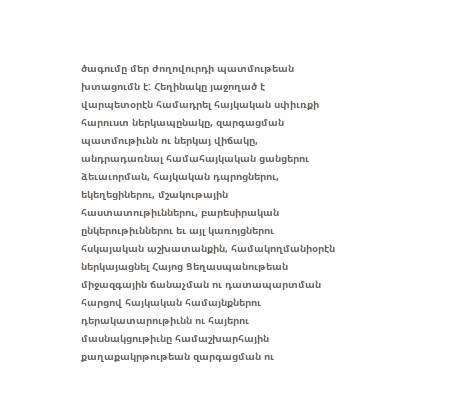ծագումը մեր ժողովուրդի պատմութեան խտացումն է: Հեղինակը յաջողած է վարպետօրէն համադրել հայկական սփիւռքի հարուստ ներկապընակը, զարգացման պատմութիւնն ու ներկայ վիճակը, անդրադառնալ համահայկական ցանցերու ձեւաւորման, հայկական դպրոցներու, եկեղեցիներու, մշակութային հաստատութիւններու, բարեսիրական ընկերութիւններու եւ այլ կառոյցներու հսկայական աշխատանքին, համակողմանիօրէն ներկայացնել Հայոց Ցեղասպանութեան միջազգային ճանաչման ու դատապարտման հարցով հայկական համայնքներու դերակատարութիւնն ու հայերու մասնակցութիւնը համաշխարհային քաղաքակրթութեան զարգացման ու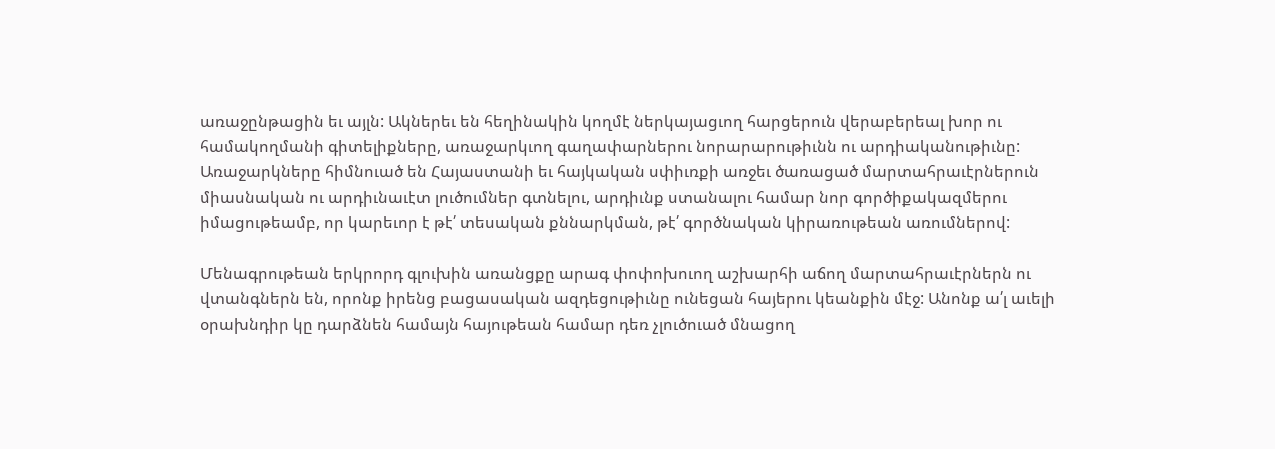առաջընթացին եւ այլն: Ակներեւ են հեղինակին կողմէ ներկայացւող հարցերուն վերաբերեալ խոր ու համակողմանի գիտելիքները, առաջարկւող գաղափարներու նորարարութիւնն ու արդիականութիւնը: Առաջարկները հիմնուած են Հայաստանի եւ հայկական սփիւռքի առջեւ ծառացած մարտահրաւէրներուն միասնական ու արդիւնաւէտ լուծումներ գտնելու, արդիւնք ստանալու համար նոր գործիքակազմերու իմացութեամբ, որ կարեւոր է թէ՛ տեսական քննարկման, թէ՛ գործնական կիրառութեան առումներով:

Մենագրութեան երկրորդ գլուխին առանցքը արագ փոփոխուող աշխարհի աճող մարտահրաւէրներն ու վտանգներն են, որոնք իրենց բացասական ազդեցութիւնը ունեցան հայերու կեանքին մէջ: Անոնք ա՛լ աւելի օրախնդիր կը դարձնեն համայն հայութեան համար դեռ չլուծուած մնացող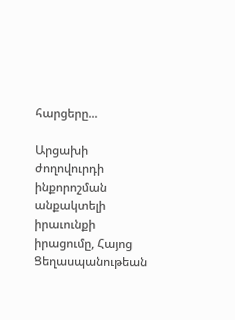հարցերը...

Արցախի ժողովուրդի ինքորոշման անքակտելի իրաւունքի իրացումը, Հայոց Ցեղասպանութեան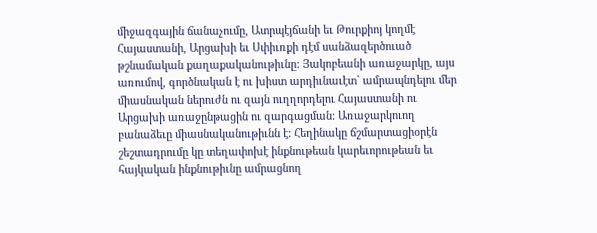միջազգային ճանաչումը, Ատրպէյճանի եւ Թուրքիոյ կողմէ Հայաստանի, Արցախի եւ Սփիւռքի դէմ սանձազերծուած թշնամական քաղաքականութիւնը: Յակոբեանի առաջարկը, այս առումով, գործնական է ու խիստ արդիւնաւէտ` ամրապնդելու մեր միասնական ներուժն ու զայն ուղղորդելու Հայաստանի ու Արցախի առաջընթացին ու զարգացման: Առաջարկուող բանաձեւը միասնականութիւնն է: Հեղինակը ճշմարտացիօրէն շեշտադրումը կը տեղափոխէ ինքնութեան կարեւորութեան եւ հայկական ինքնութիւնը ամրացնող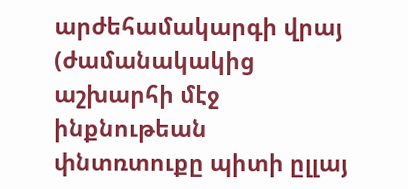արժեհամակարգի վրայ (ժամանակակից աշխարհի մէջ ինքնութեան փնտռտուքը պիտի ըլլայ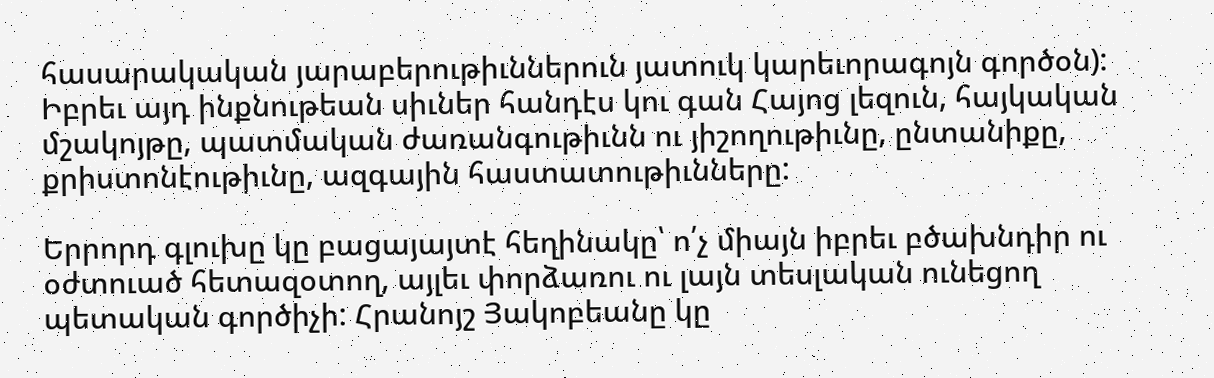հասարակական յարաբերութիւններուն յատուկ կարեւորագոյն գործօն): Իբրեւ այդ ինքնութեան սիւներ հանդէս կու գան Հայոց լեզուն, հայկական մշակոյթը, պատմական ժառանգութիւնն ու յիշողութիւնը, ընտանիքը, քրիստոնէութիւնը, ազգային հաստատութիւնները:

Երրորդ գլուխը կը բացայայտէ հեղինակը՝ ո՛չ միայն իբրեւ բծախնդիր ու օժտուած հետազօտող, այլեւ փորձառու ու լայն տեսլական ունեցող պետական գործիչի: Հրանոյշ Յակոբեանը կը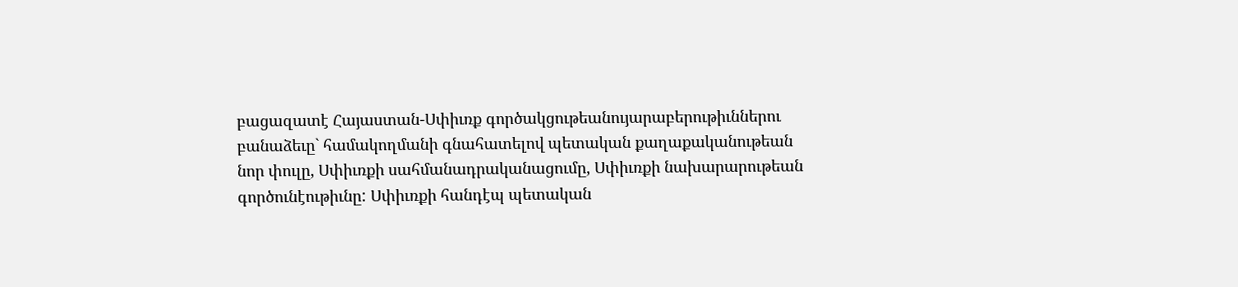բացազատէ Հայաստան-Սփիւռք գործակցութեանույարաբերութիւններու բանաձեւը` համակողմանի գնահատելով պետական քաղաքականութեան նոր փուլը, Սփիւռքի սահմանադրականացումը, Սփիւռքի նախարարութեան գործունէութիւնը: Սփիւռքի հանդէպ պետական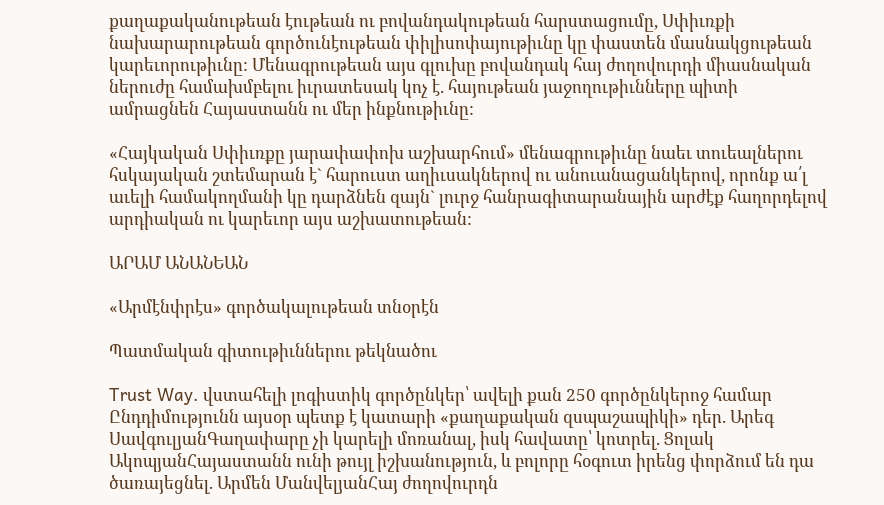քաղաքականութեան էութեան ու բովանդակութեան հարստացումը, Սփիւռքի նախարարութեան գործունէութեան փիլիսոփայութիւնը կը փաստեն մասնակցութեան կարեւորութիւնը: Մենագրութեան այս գլուխը բովանդակ հայ ժողովուրդի միասնական ներուժը համախմբելու իւրատեսակ կոչ է. հայութեան յաջողութիւնները պիտի ամրացնեն Հայաստանն ու մեր ինքնութիւնը:

«Հայկական Սփիւռքը յարափափոխ աշխարհում» մենագրութիւնը նաեւ տուեալներու հսկայական շտեմարան է` հարուստ աղիւսակներով ու անուանացանկերով, որոնք ա՛լ աւելի համակողմանի կը դարձնեն զայն` լուրջ հանրագիտարանային արժէք հաղորդելով արդիական ու կարեւոր այս աշխատութեան:

ԱՐԱՄ ԱՆԱՆԵԱՆ

«Արմէնփրէս» գործակալութեան տնօրէն

Պատմական գիտութիւններու թեկնածու

Trust Way. վստահելի լոգիստիկ գործընկեր՝ ավելի քան 250 գործընկերոջ համար Ընդդիմությունն այսօր պետք է կատարի «քաղաքական զսպաշապիկի» դեր. Արեգ ՍավգուլյանԳաղափարը չի կարելի մոռանալ, իսկ հավատը՝ կոտրել. Ցոլակ ԱկոպյանՀայաստանն ունի թույլ իշխանություն, և բոլորը հօգուտ իրենց փորձում են դա ծառայեցնել. Արմեն ՄանվելյանՀայ ժողովուրդն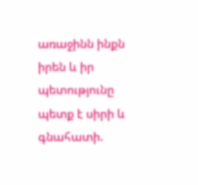առաջինն ինքն իրեն և իր պետությունը պետք է սիրի և գնահատի.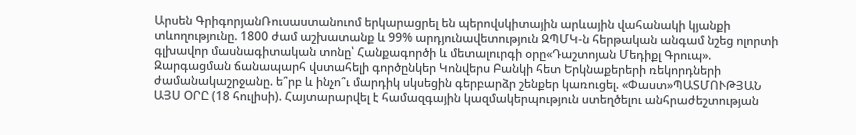Արսեն ԳրիգորյանՌուսաստանուոմ երկարացրել են պերովսկիտային արևային վահանակի կյանքի տևողությունը. 1800 ժամ աշխատանք և 99% արդյունավետություն ԶՊՄԿ-ն հերթական անգամ նշեց ոլորտի գլխավոր մասնագիտական տոնը՝ Հանքագործի և մետալուրգի օրը«Դաշտոյան Մեդիքլ Գրուպ». Զարգացման ճանապարհ վստահելի գործընկեր Կոնվերս Բանկի հետ Երկնաքերերի ռեկորդների ժամանակաշրջանը. ե՞րբ և ինչո՞ւ մարդիկ սկսեցին գերբարձր շենքեր կառուցել. «Փաստ»ՊԱՏՄՈՒԹՅԱՆ ԱՅՍ ՕՐԸ (18 հուլիսի). Հայտարարվել է համազգային կազմակերպություն ստեղծելու անհրաժեշտության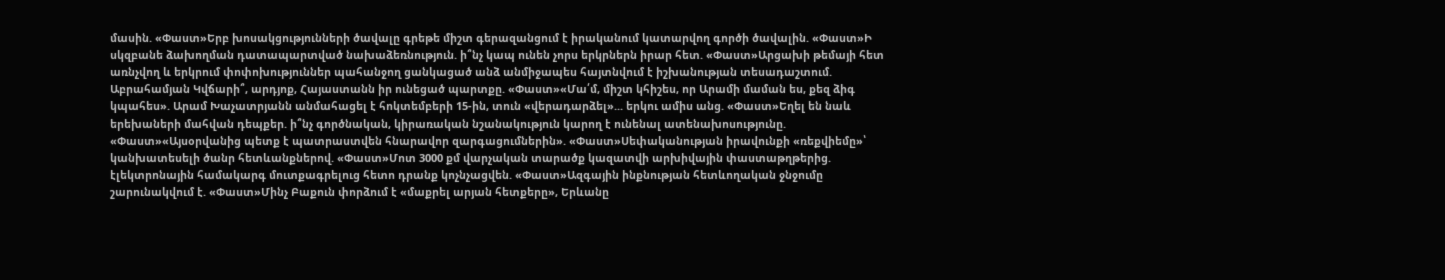մասին. «Փաստ»Երբ խոսակցությունների ծավալը գրեթե միշտ գերազանցում է իրականում կատարվող գործի ծավալին. «Փաստ»Ի սկզբանե ձախողման դատապարտված նախաձեռնություն. ի՞նչ կապ ունեն չորս երկրներն իրար հետ. «Փաստ»Արցախի թեմայի հետ առնչվող և երկրում փոփոխություններ պահանջող ցանկացած անձ անմիջապես հայտնվում է իշխանության տեսադաշտում. Աբրահամյան Կվճարի՞, արդյոք, Հայաստանն իր ունեցած պարտքը. «Փաստ»«Մա՛մ, միշտ կհիշես, որ Արամի մաման ես, քեզ ձիգ կպահես». Արամ Խաչատրյանն անմահացել է հոկտեմբերի 15-ին, տուն «վերադարձել»... երկու ամիս անց. «Փաստ»Եղել են նաև երեխաների մահվան դեպքեր. ի՞նչ գործնական, կիրառական նշանակություն կարող է ունենալ ատենախոսությունը. «Փաստ»«Այսօրվանից պետք է պատրաստվեն հնարավոր զարգացումներին». «Փաստ»Սեփականության իրավունքի «ռեքվիեմը»՝ կանխատեսելի ծանր հետևանքներով. «Փաստ»Մոտ 3000 քմ վարչական տարածք կազատվի արխիվային փաստաթղթերից. էլեկտրոնային համակարգ մուտքագրելուց հետո դրանք կոչնչացվեն. «Փաստ»Ազգային ինքնության հետևողական ջնջումը շարունակվում է. «Փաստ»Մինչ Բաքուն փորձում է «մաքրել արյան հետքերը», Երևանը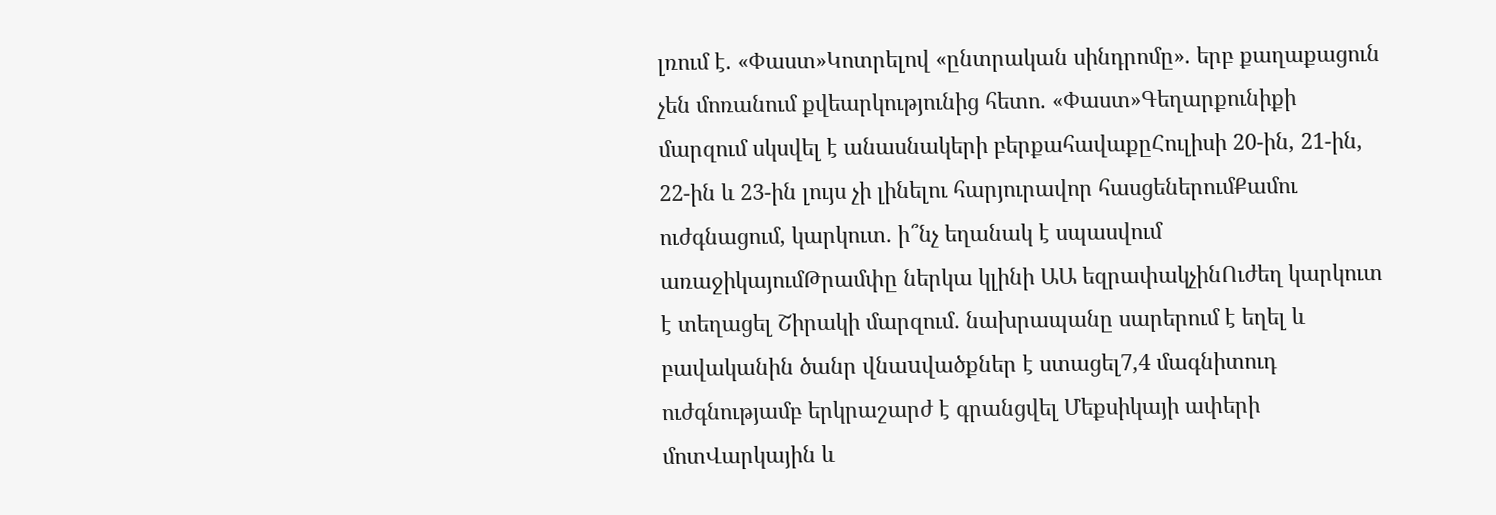լռում է. «Փաստ»Կոտրելով «ընտրական սինդրոմը». երբ քաղաքացուն չեն մոռանում քվեարկությունից հետո. «Փաստ»Գեղարքունիքի մարզում սկսվել է անասնակերի բերքահավաքըՀուլիսի 20-ին, 21-ին, 22-ին և 23-ին լույս չի լինելու հարյուրավոր հասցեներումՔամու ուժգնացում, կարկուտ․ ի՞նչ եղանակ է սպասվում առաջիկայումԹրամփը ներկա կլինի ԱԱ եզրափակչինՈւժեղ կարկուտ է տեղացել Շիրակի մարզում․ նախրապանը սարերում է եղել և բավականին ծանր վնաuվածքներ է ստացել7,4 մագնիտուդ ուժգնությամբ երկրաշարժ է գրանցվել Մեքսիկայի ափերի մոտՎարկային և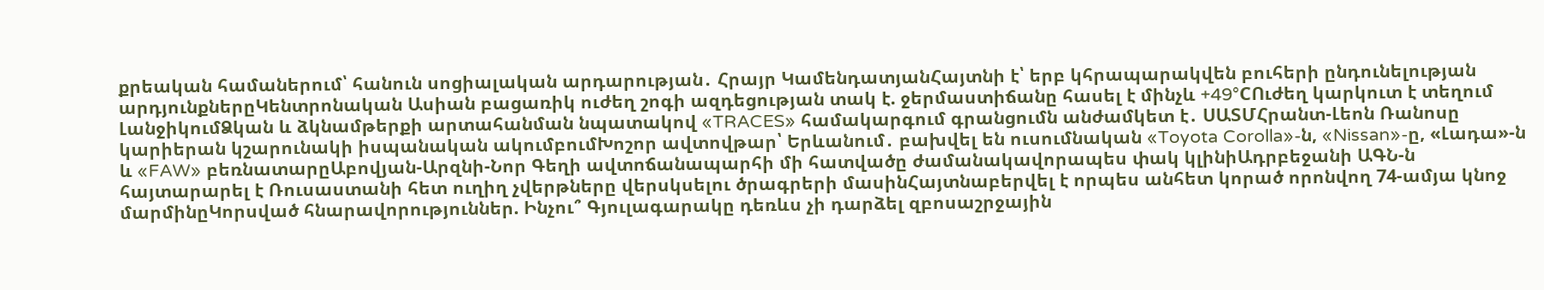քրեական համաներում՝ հանուն սոցիալական արդարության․ Հրայր ԿամենդատյանՀայտնի է՝ երբ կհրապարակվեն բուհերի ընդունելության արդյունքներըԿենտրոնական Ասիան բացառիկ ուժեղ շոգի ազդեցության տակ է. ջերմաստիճանը հասել է մինչև +49°CՈւժեղ կարկուտ է տեղում ԼանջիկումՁկան և ձկնամթերքի արտահանման նպատակով «TRACES» համակարգում գրանցումն անժամկետ է․ ՍԱՏՄՀրանտ-Լեոն Ռանոսը կարիերան կշարունակի իսպանական ակումբումԽոշոր ավտովթար՝ Երևանում․ բախվել են ուսումնական «Toyota Corolla»-ն, «Nissan»-ը, «Լադա»-ն և «FAW» բեռնատարըԱբովյան-Արզնի-Նոր Գեղի ավտոճանապարհի մի հատվածը ժամանակավորապես փակ կլինիԱդրբեջանի ԱԳՆ-ն հայտարարել է Ռուսաստանի հետ ուղիղ չվերթները վերսկսելու ծրագրերի մասինՀայտնաբերվել է որպես անհետ կորած որոնվող 74-ամյա կնոջ մարմինըԿորսված հնարավորություններ. Ինչու՞ Գյուլագարակը դեռևս չի դարձել զբոսաշրջային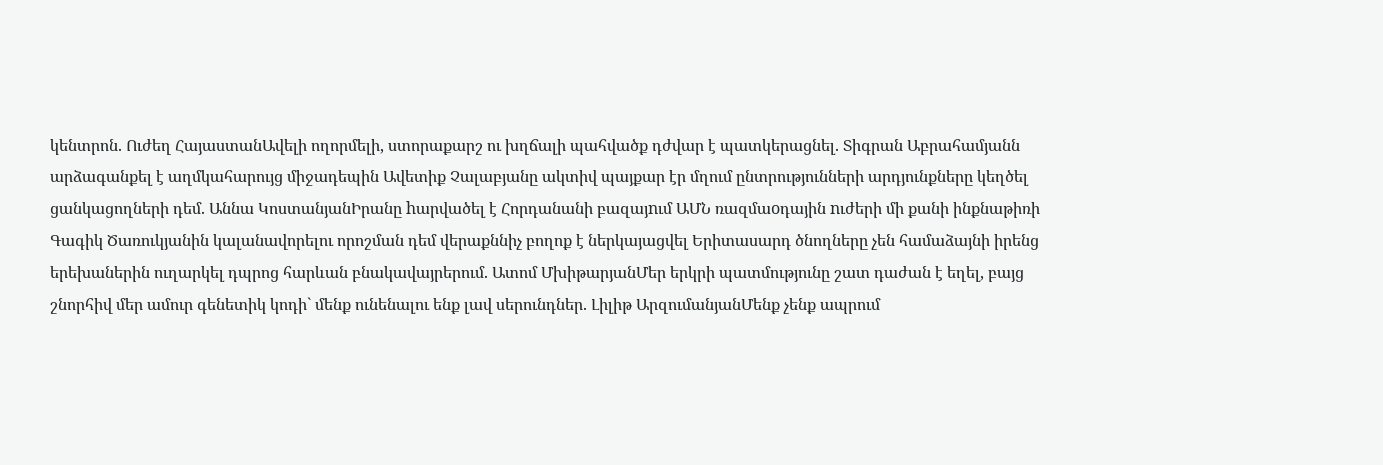կենտրոն. Ուժեղ ՀայաստանԱվելի ողորմելի, ստորաքարշ ու խղճալի պահվածք դժվար է պատկերացնել. Տիգրան Աբրահամյանն արձագանքել է աղմկահարույց միջադեպին Ավետիք Չալաբյանը ակտիվ պայքար էր մղում ընտրությունների արդյունքները կեղծել ցանկացողների դեմ. Աննա ԿոստանյանԻրանը hարվածել է Հորդանանի բազայnւմ ԱՄՆ ռազմաoդային nւժերի մի քանի ինքնաթիռի Գագիկ Ծառուկյանին կալանավորելու որոշման դեմ վերաքննիչ բողոք է ներկայացվել Երիտասարդ ծնողները չեն համաձայնի իրենց երեխաներին ուղարկել դպրոց հարևան բնակավայրերում. Ատոմ ՄխիթարյանՄեր երկրի պատմությունը շատ դաժան է եղել, բայց շնորհիվ մեր ամուր գենետիկ կոդի` մենք ունենալու ենք լավ սերունդներ. Լիլիթ ԱրզումանյանՄենք չենք ապրում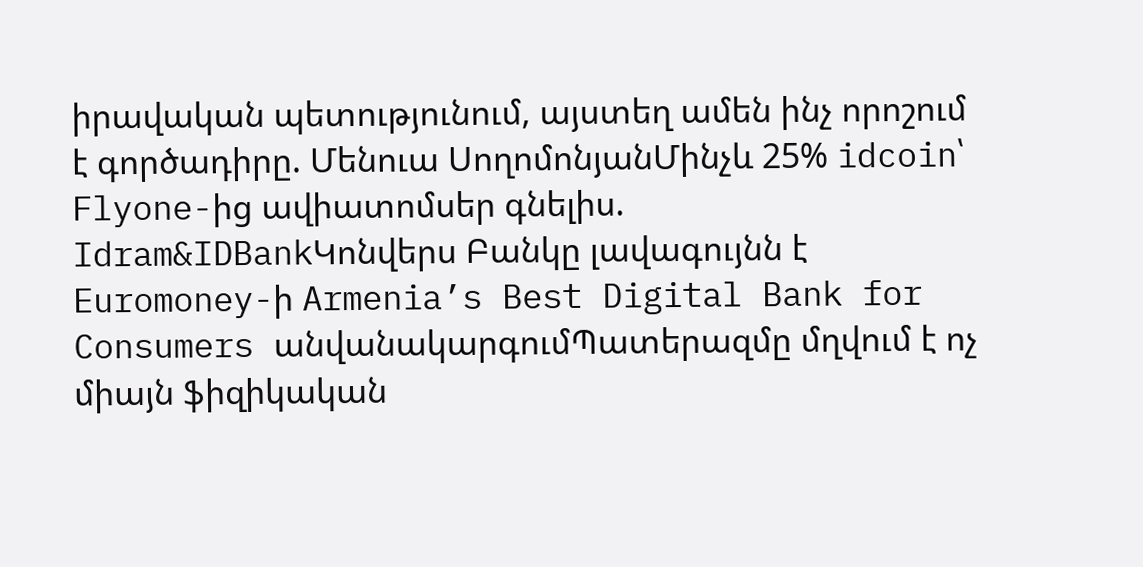իրավական պետությունում, այստեղ ամեն ինչ որոշում է գործադիրը. Մենուա ՍողոմոնյանՄինչև 25% idcoin՝ Flyone-ից ավիատոմսեր գնելիս. Idram&IDBankԿոնվերս Բանկը լավագույնն է Euromoney-ի Armenia’s Best Digital Bank for Consumers անվանակարգումՊատերազմը մղվում է ոչ միայն ֆիզիկական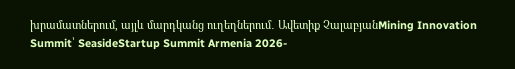խրամատներում, այլև մարդկանց ուղեղներում․ Ավետիք ՉալաբյանMining Innovation Summit՝ SeasideStartup Summit Armenia 2026-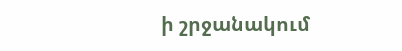ի շրջանակում